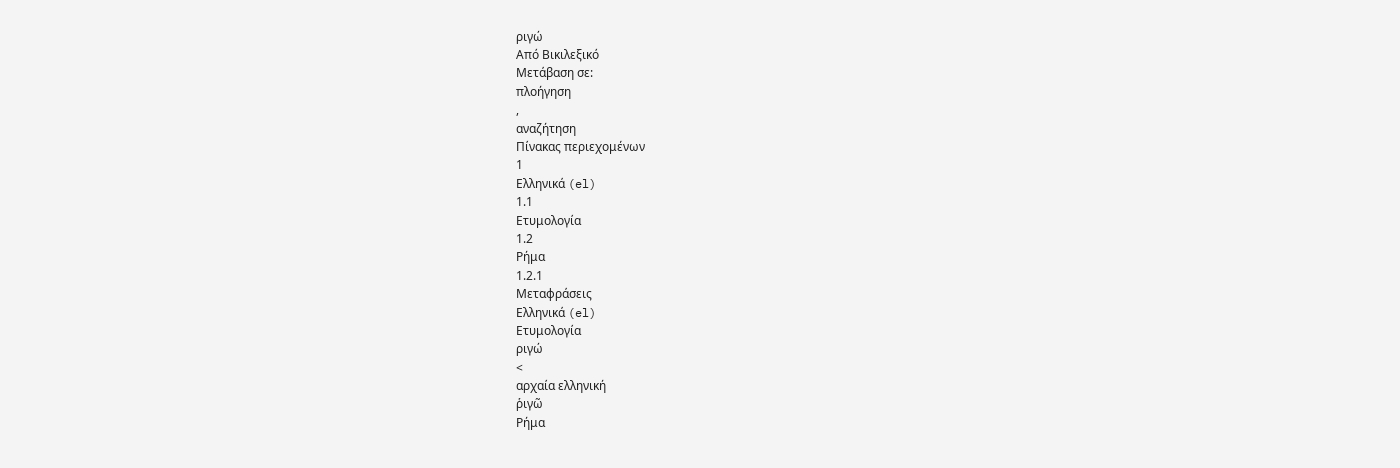ριγώ
Από Βικιλεξικό
Μετάβαση σε:
πλοήγηση
,
αναζήτηση
Πίνακας περιεχομένων
1
Ελληνικά (el)
1.1
Ετυμολογία
1.2
Ρήμα
1.2.1
Μεταφράσεις
Ελληνικά (el)
Ετυμολογία
ριγώ
<
αρχαία ελληνική
ῥιγῶ
Ρήμα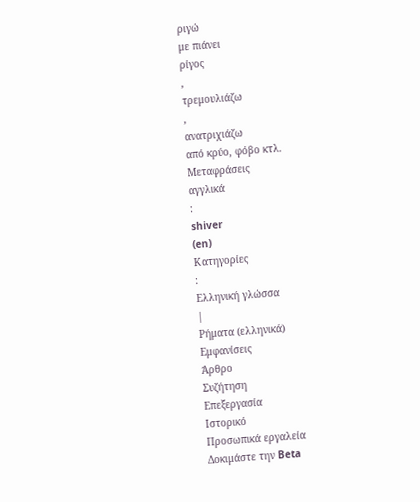ριγώ
με πιάνει
ρίγος
,
τρεμουλιάζω
,
ανατριχιάζω
από κρύο, φόβο κτλ.
Μεταφράσεις
αγγλικά
:
shiver
(en)
Κατηγορίες
:
Ελληνική γλώσσα
|
Ρήματα (ελληνικά)
Εμφανίσεις
Άρθρο
Συζήτηση
Επεξεργασία
Ιστορικό
Προσωπικά εργαλεία
Δοκιμάστε την Beta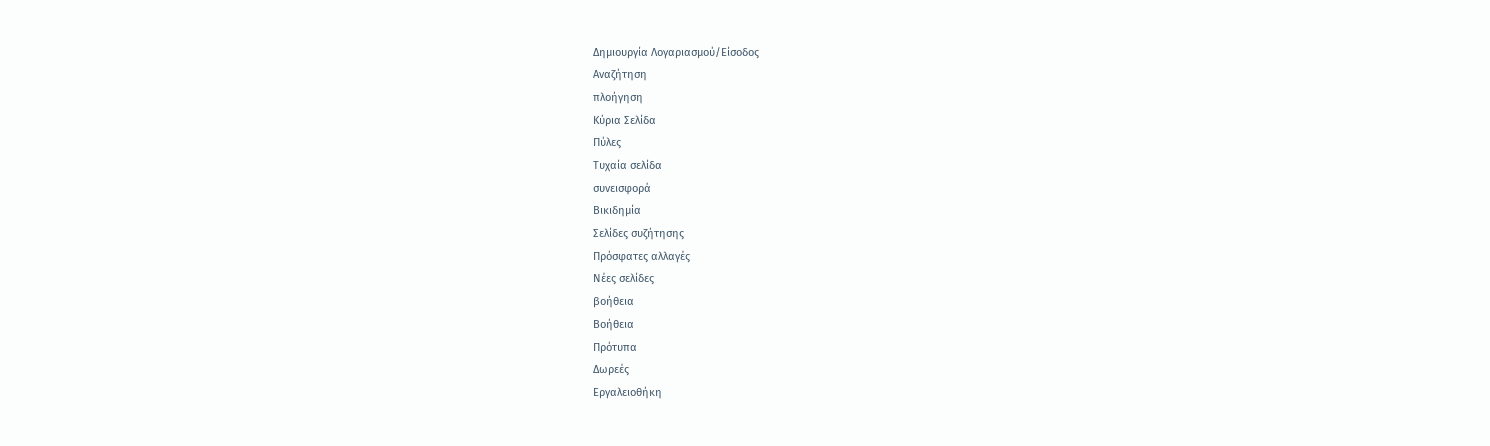Δημιουργία Λογαριασμού/Είσοδος
Αναζήτηση
πλοήγηση
Κύρια Σελίδα
Πύλες
Τυχαία σελίδα
συνεισφορά
Βικιδημία
Σελίδες συζήτησης
Πρόσφατες αλλαγές
Νέες σελίδες
βοήθεια
Βοήθεια
Πρότυπα
Δωρεές
Εργαλειοθήκη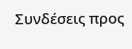Συνδέσεις προς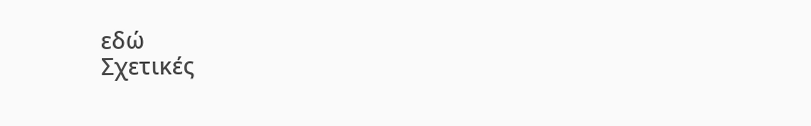εδώ
Σχετικές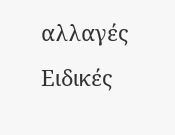αλλαγές
Ειδικές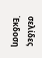σελίδες
Έκδοση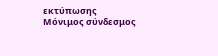εκτύπωσης
Μόνιμος σύνδεσμος